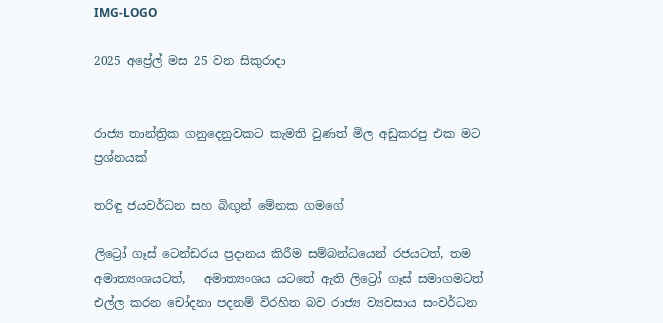IMG-LOGO

2025 අප්‍රේල් මස 25 වන සිකුරාදා


රාජ්‍ය තාන්ත්‍රික ගනුදෙනුවකට කැමති වුණත් මිල අඩුකරපු එක මට ප්‍රශ්නයක්

තරිඳු ජයවර්ධන සහ බිඟුන් මේනක ගමගේ

ලිට්‍රෝ ගෑස් ටෙන්ඩරය ප්‍රදානය කිරීම සම්බන්ධයෙන් රජයටත්, තම අමාත්‍යංශයටත්,   අමාත්‍යංශය යටතේ ඇති ලිට්‍රෝ ගෑස් සමාගමටත් එල්ල කරන චෝදනා පදනම් විරහිත බව රාජ්‍ය ව්‍යවසාය සංවර්ධන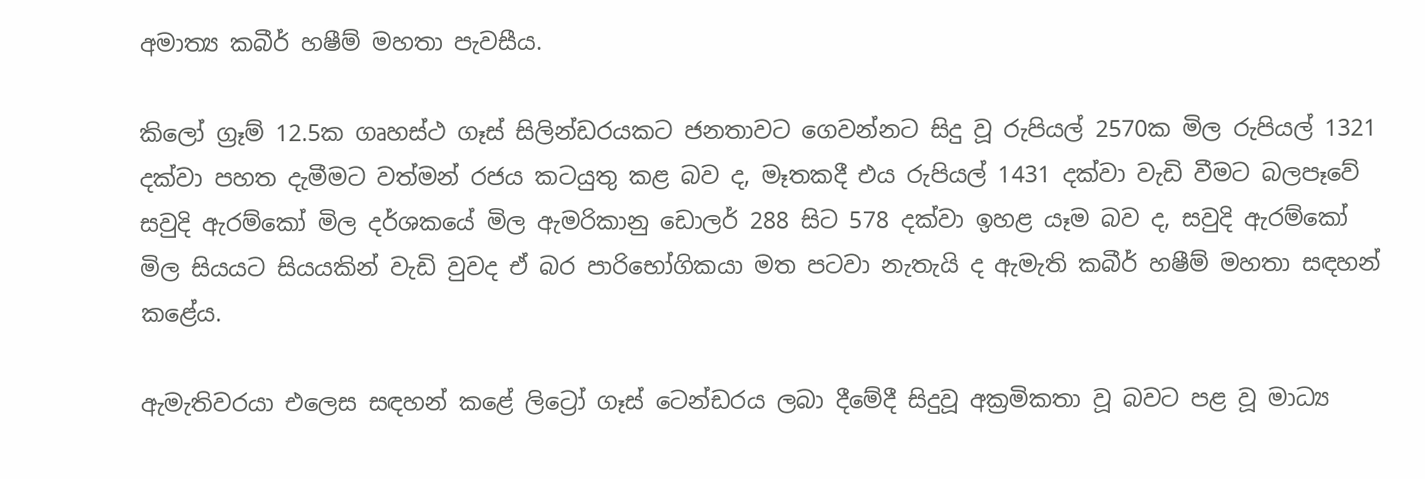අමාත්‍ය කබීර් හෂීම් මහතා පැවසීය.

කිලෝ ග්‍රෑම් 12.5ක ගෘහස්ථ ගෑස් සිලින්ඩරයකට ජනතාවට ගෙවන්නට සිදු වූ රුපියල් 2570ක මිල රුපියල් 1321 දක්වා පහත දැමීමට වත්මන් රජය කටයුතු කළ බව ද, මෑතකදී එය රුපියල් 1431 දක්වා වැඩි වීමට බලපෑවේ සවුදි ඇරම්කෝ මිල දර්ශකයේ මිල ඇමරිකානු ඩොලර් 288 සිට 578 දක්වා ඉහළ යෑම බව ද, සවුදි ඇරම්කෝ මිල සියයට සියයකින් වැඩි වුවද ඒ බර පාරිභෝගිකයා මත පටවා නැතැයි ද ඇමැති කබීර් හෂීම් මහතා සඳහන් කළේය.

ඇමැතිවරයා එලෙස සඳහන් කළේ ලිට්‍රෝ ගෑස් ටෙන්ඩරය ලබා දීමේදී සිදුවූ අක්‍රමිකතා වූ බවට පළ වූ මාධ්‍ය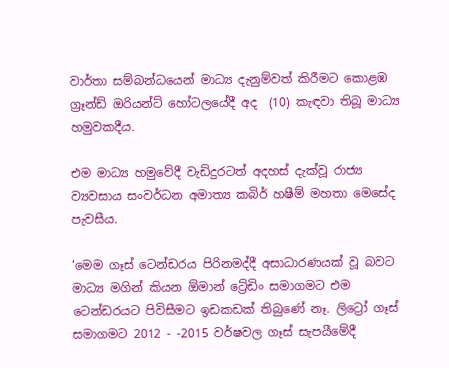වාර්තා සම්බන්ධයෙන් මාධ්‍ය දැනුම්වත් කිරීමට කොළඹ ග්‍රෑන්ඩ් ඔරියන්ට් හෝටලයේදී අද  (10) කැඳවා තිබූ මාධ්‍ය හමුවකදීය.

එම මාධ්‍ය හමුවේදී වැඩිදුරටත් අදහස් දැක්වූ රාජ්‍ය ව්‍යවසාය සංවර්ධන අමාත්‍ය කබිර් හෂීම් මහතා මෙසේද පැවසීය.

‘මෙම ගෑස් ටෙන්ඩරය පිරිනමද්දී අසාධාරණයක් වූ බවට මාධ්‍ය මගින් කියන ඕමාන් ට්‍රේඩිං සමාගමට එම ටෙන්ඩරයට පිවිසීමට ඉඩකඩක් තිබුණේ නෑ. ලිට්‍රෝ ගෑස් සමාගමට 2012 - -2015 වර්ෂවල ගෑස් සැපයීමේදී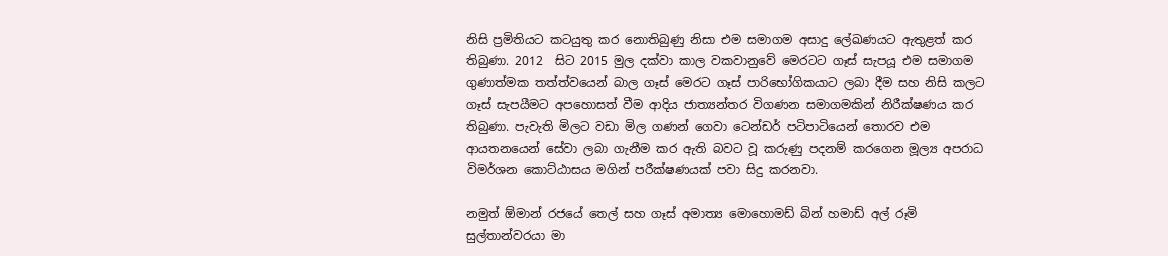නිසි ප්‍රමිතියට කටයුතු කර නොතිබුණු නිසා එම සමාගම අසාදු ලේඛණයට ඇතුළත් කර තිබුණා. 2012  සිට 2015 මුල දක්වා කාල වකවානුවේ මෙරටට ගෑස් සැපයූ එම සමාගම ගුණාත්මක තත්ත්වයෙන් බාල ගෑස් මෙරට ගෑස් පාරිභෝගිකයාට ලබා දීම සහ නිසි කලට ගෑස් සැපයීමට අපහොසත් වීම ආදිය ජාත්‍යන්තර විගණන සමාගමකින් නිරීක්ෂණය කර තිබුණා. පැවැති මිලට වඩා මිල ගණන් ගෙවා ටෙන්ඩර් පටිපාටියෙන් තොරව එම ආයතනයෙන් සේවා ලබා ගැනීම කර ඇති බවට වූ කරුණු පදනම් කරගෙන මූල්‍ය අපරාධ විමර්ශන කොට්ඨාසය මගින් පරීක්ෂණයක් පවා සිදු කරනවා.

නමුත් ඕමාන් රජයේ තෙල් සහ ගෑස් අමාත්‍ය මොහොමඩ් බින් හමාඩ් අල් රූමි සුල්තාන්වරයා මා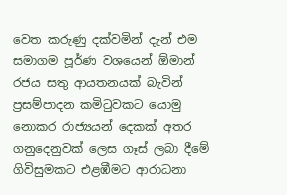වෙත කරුණු දක්වමින් දැන් එම සමාගම පූර්ණ වශයෙන් ඕමාන් රජය සතු ආයතනයක් බැවින් ප්‍රසම්පාදන කමිටුවකට යොමු නොකර රාජ්‍යයන් දෙකක් අතර ගනුදෙනුවක් ලෙස ගෑස් ලබා දීමේ ගිවිසුමකට එළඹීමට ආරාධනා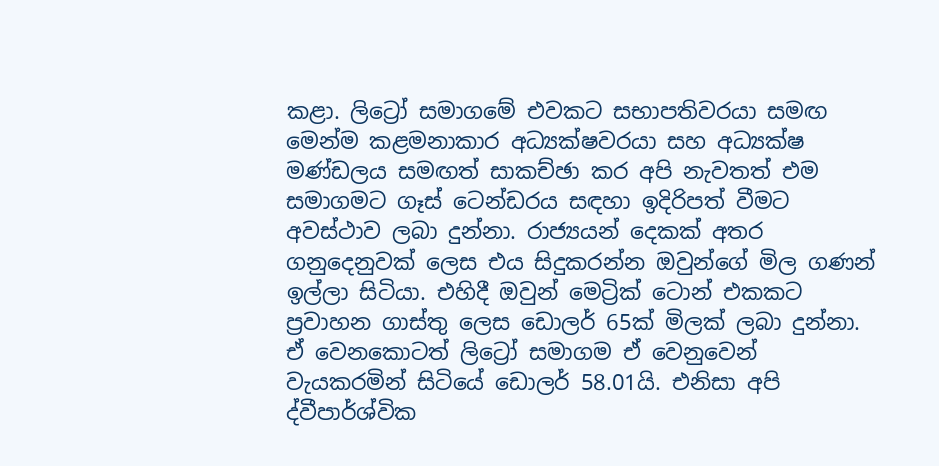කළා. ලිට්‍රෝ සමාගමේ එවකට සභාපතිවරයා සමඟ මෙන්ම කළමනාකාර අධ්‍යක්ෂවරයා සහ අධ්‍යක්ෂ මණ්ඩලය සමඟත් සාකච්ඡා කර අපි නැවතත් එම සමාගමට ගෑස් ටෙන්ඩරය සඳහා ඉදිරිපත් වීමට අවස්ථාව ලබා දුන්නා. රාජ්‍යයන් දෙකක් අතර ගනුදෙනුවක් ලෙස එය සිදුකරන්න ඔවුන්ගේ මිල ගණන් ඉල්ලා සිටියා. එහිදී ඔවුන් මෙට්‍රික් ටොන් එකකට ප්‍රවාහන ගාස්තු ලෙස ඩොලර් 65ක් මිලක් ලබා දුන්නා. ඒ වෙනකොටත් ලිට්‍රෝ සමාගම ඒ වෙනුවෙන් වැයකරමින් සිටියේ ඩොලර් 58.01යි. එනිසා අපි ද්වීපාර්ශ්වික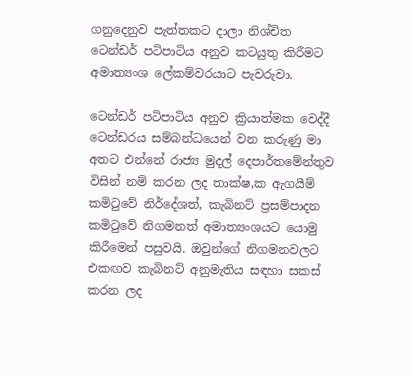ගනුදෙනුව පැත්තකට දාලා නිශ්චිත ටෙන්ඩර් පටිපාටිය අනුව කටයුතු කිරීමට අමාත්‍යංශ ලේකම්වරයාට පැවරුවා.

ටෙන්ඩර් පටිපාටිය අනුව ක්‍රියාත්මක වෙද්දී ටෙන්ඩරය සම්බන්ධයෙන් වන කරුණු මා අතට එන්නේ රාජ්‍ය මුදල් දෙපාර්තමේන්තුව විසින් නම් කරන ලද තාක්ෂ‚ක ඇගයීම් කමිටුවේ නිර්දේශත්, කැබිනට් ප්‍රසම්පාදන කමිටුවේ නිගමනත් අමාත්‍යංශයට යොමු කිරීමෙන් පසුවයි. ඔවුන්ගේ නිගමනවලට එකඟව කැබිනට් අනුමැතිය සඳහා සකස් කරන ලද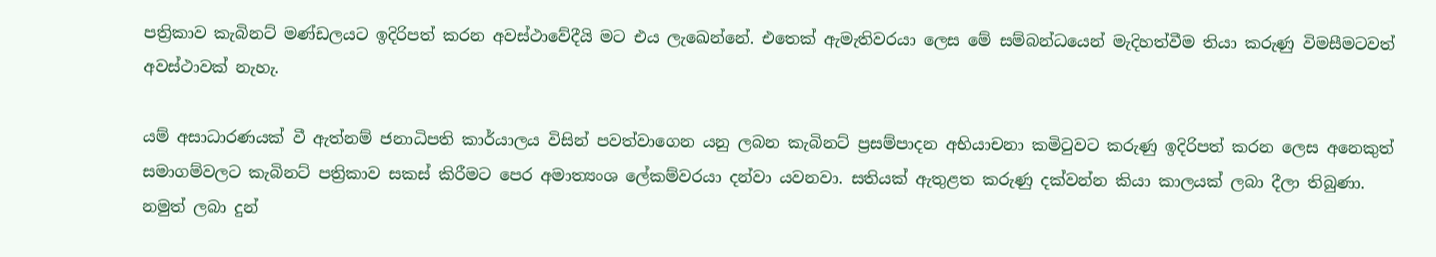පත්‍රිකාව කැබිනට් මණ්ඩලයට ඉදිරිපත් කරන අවස්ථාවේදීයි මට එය ලැඛෙන්නේ. එතෙක් ඇමැතිවරයා ලෙස මේ සම්බන්ධයෙන් මැදිහත්වීම තියා කරුණු විමසීමටවත් අවස්ථාවක් නැහැ.

යම් අසාධාරණයක් වී ඇත්නම් ජනාධිපති කාර්යාලය විසින් පවත්වාගෙන යනු ලබන කැබිනට් ප්‍රසම්පාදන අභියාචනා කමිටුවට කරුණු ඉදිරිපත් කරන ලෙස අනෙකුත් සමාගම්වලට කැබිනට් පත්‍රිකාව සකස් කිරීමට පෙර අමාත්‍යංශ ලේකම්වරයා දන්වා යවනවා. සතියක් ඇතුළත කරුණු දක්වන්න කියා කාලයක් ලබා දීලා තිබුණා. නමුත් ලබා දුන්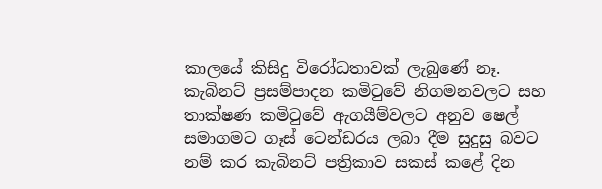කාලයේ කිසිදු විරෝධතාවක් ලැබුණේ නෑ. කැබිනට් ප්‍රසම්පාදන කමිටුවේ නිගමනවලට සහ තාක්ෂණ කමිටුවේ ඇගයීම්වලට අනුව ෂෙල් සමාගමට ගෑස් ටෙන්ඩරය ලබා දීම සුදුසු බවට නම් කර කැබිනට් පත්‍රිකාව සකස් කළේ දින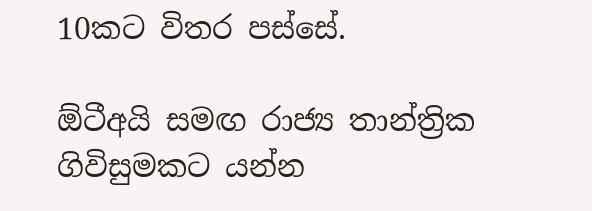10කට විතර පස්සේ.

ඕටීඅයි සමඟ රාජ්‍ය තාන්ත්‍රික ගිවිසුමකට යන්න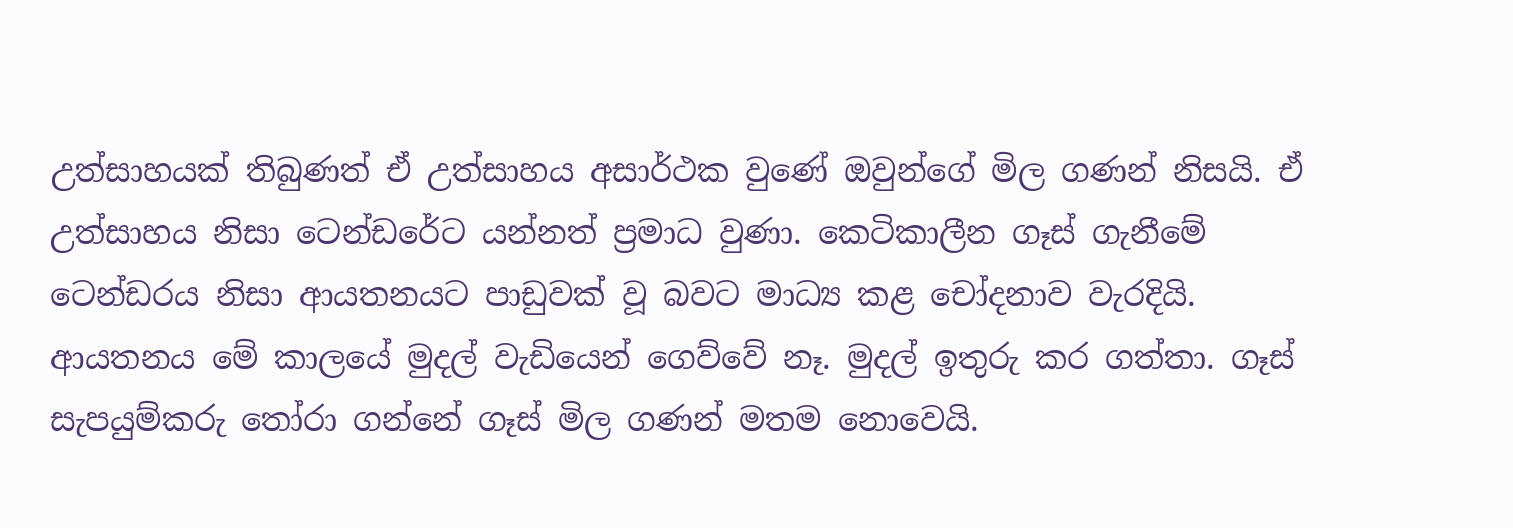උත්සාහයක් තිබුණත් ඒ උත්සාහය අසාර්ථක වුණේ ඔවුන්ගේ මිල ගණන් නිසයි. ඒ උත්සාහය නිසා ටෙන්ඩරේට යන්නත් ප්‍රමාධ වුණා. කෙටිකාලීන ගෑස් ගැනීමේ ටෙන්ඩරය නිසා ආයතනයට පාඩුවක් වූ බවට මාධ්‍ය කළ චෝදනාව වැරදියි.  ආයතනය මේ කාලයේ මුදල් වැඩියෙන් ගෙව්වේ නෑ. මුදල් ඉතුරු කර ගත්තා. ගෑස් සැපයුම්කරු තෝරා ගන්නේ ගෑස් මිල ගණන් මතම නොවෙයි.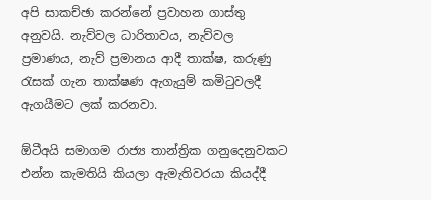අපි සාකච්ඡා කරන්නේ ප්‍රවාහන ගාස්තු අනුවයි. නැව්වල ධාරිතාවය, නැව්වල ප්‍රමාණය, නැව් ප්‍රමානය ආදී තාක්ෂ‚ කරුණු රැසක් ගැන තාක්ෂණ ඇගැයුම් කමිටුවලදී ඇගයීමට ලක් කරනවා.

ඕටීඅයි සමාගම රාජ්‍ය තාන්ත්‍රික ගනුදෙනුවකට එන්න කැමතියි කියලා ඇමැතිවරයා කියද්දී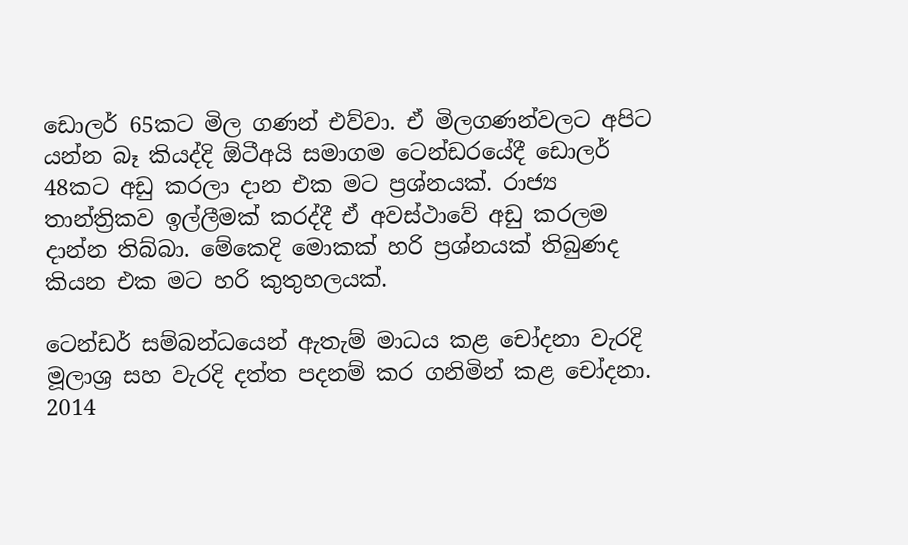ඩොලර් 65කට මිල ගණන් එව්වා. ඒ මිලගණන්වලට අපිට යන්න බෑ කියද්දි ඕටීඅයි සමාගම ටෙන්ඩරයේදී ඩොලර් 48කට අඩු කරලා දාන එක මට ප්‍රශ්නයක්. රාජ්‍ය තාන්ත්‍රිකව ඉල්ලීමක් කරද්දී ඒ අවස්ථාවේ අඩු කරලම දාන්න තිබ්බා. මේකෙදි මොකක් හරි ප්‍රශ්නයක් තිබුණද කියන එක මට හරි කුතුහලයක්.

ටෙන්ඩර් සම්බන්ධයෙන් ඇතැම් මාධය කළ චෝදනා වැරදි මූලාශ්‍ර සහ වැරදි දත්ත පදනම් කර ගනිමින් කළ චෝදනා. 2014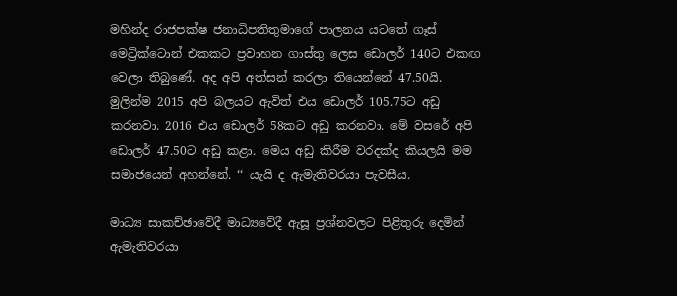මහින්ද රාජපක්ෂ ජනාධිපතිතුමාගේ පාලනය යටතේ ගෑස් මෙට්‍රික්ටොන් එකකට ප්‍රවාහන ගාස්තු ලෙස ඩොලර් 140ට එකඟ වෙලා තිබුණේ. අද අපි අත්සන් කරලා තියෙන්නේ 47.50යි. මුලින්ම 2015 අපි බලයට ඇවිත් එය ඩොලර් 105.75ට අඩු කරනවා. 2016 එය ඩොලර් 58කට අඩු කරනවා. මේ වසරේ අපි ඩොලර් 47.50ට අඩු කළා. මෙය අඩු කිරීම වරදක්ද කියලයි මම සමාජයෙන් අහන්නේ. ‘‘ යැයි ද ඇමැතිවරයා පැවසීය.

මාධ්‍ය සාකච්ඡාවේදී මාධ්‍යවේදී ඇසූ ප්‍රශ්නවලට පිළිතුරු දෙමින් ඇමැතිවරයා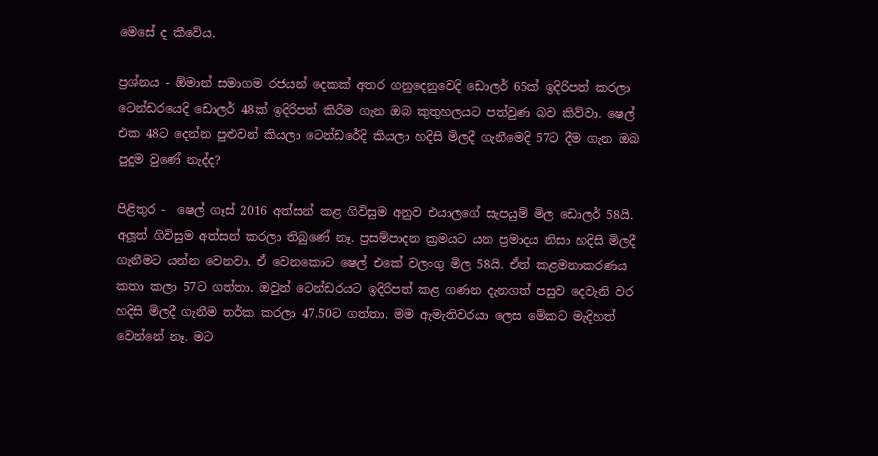මෙසේ ද කීවේය.

ප්‍රශ්නය - ඕමාන් සමාගම රජයන් දෙකක් අතර ගනුදෙනුවෙදි ඩොලර් 65ක් ඉදිරිපත් කරලා ටෙන්ඩරයෙදි ඩොලර් 48ක් ඉදිරිපත් කිරීම ගැන ඔබ කුතුහලයට පත්වුණ බව කිව්වා. ෂෙල් එක 48ට දෙන්න පුළුවන් කියලා ටෙන්ඩරේදි කියලා හදිසි මිලදී ගැනීමෙදි 57ට දීම ගැන ඔබ පුදුම වුණේ නැද්ද?

පිළිතුර -  ෂෙල් ගෑස් 2016 අත්සන් කළ ගිවිසුම අනුව එයාලගේ සැපයුම් මිල ඩොලර් 58යි. අලූත් ගිවිසුම අත්සන් කරලා තිබුණේ නෑ. ප්‍රසම්පාදන ක්‍රමයට යන ප්‍රමාදය නිසා හදිසි මිලදී ගැනීමට යන්න වෙනවා. ඒ වෙනකොට ෂෙල් එකේ වලංගු මිල 58යි. ඒත් කළමනාකරණය කතා කලා 57ට ගත්තා. ඔවුන් ටෙන්ඩරයට ඉදිරිපත් කළ ගණන දැනගත් පසුව දෙවැනි වර හදිසි මිලදී ගැනීම තර්ක කරලා 47.50ට ගත්තා. මම ඇමැතිවරයා ලෙස මේකට මැදිහත් වෙන්නේ නෑ. මට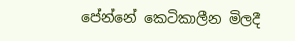පේන්නේ කෙටිකාලීන මිලදී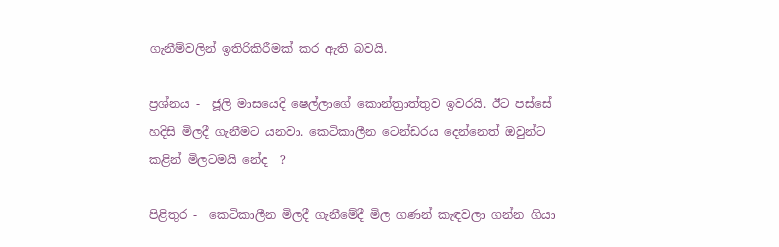ගැනීම්වලින් ඉතිරිකිරීමක් කර ඇති බවයි.

ප්‍රශ්නය -  ජූලි මාසයෙදි ෂෙල්ලාගේ කොන්ත්‍රාත්තුව ඉවරයි. ඊට පස්සේ හදිසි මිලදී ගැනීමට යනවා. කෙටිකාලීන ටෙන්ඩරය දෙන්නෙත් ඔවුන්ට කළින් මිලටමයි නේද  ?

පිළිතුර -  කෙටිකාලීන මිලදී ගැනීමේදී මිල ගණන් කැඳවලා ගන්න ගියා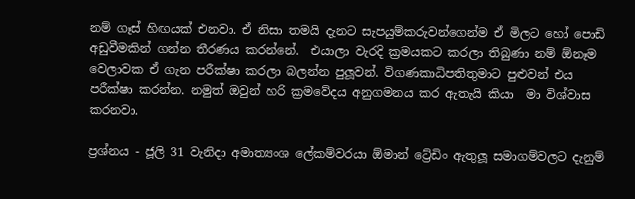නම් ගෑස් හිඟයක් එනවා. ඒ නිසා තමයි දැනට සැපයුම්කරුවන්ගෙන්ම ඒ මිලට හෝ පොඩි අඩුවීමකින් ගන්න තීරණය කරන්නේ.  එයාලා වැරදි ක්‍රමයකට කරලා තිබුණා නම් ඕනෑම වෙලාවක ඒ ගැන පරීක්ෂා කරලා බලන්න පුලූවන්. විගණකාධිපතිතුමාට පුළුවන් එය පරීක්ෂා කරන්න. නමුත් ඔවුන් හරි ක්‍රමවේදය අනුගමනය කර ඇතැයි කියා  මා විශ්වාස කරනවා.

ප්‍රශ්නය - ජූලි 31 වැනිදා අමාත්‍යංශ ලේකම්වරයා ඕමාන් ට්‍රේඩිං ඇතුලූ සමාගම්වලට දැනුම්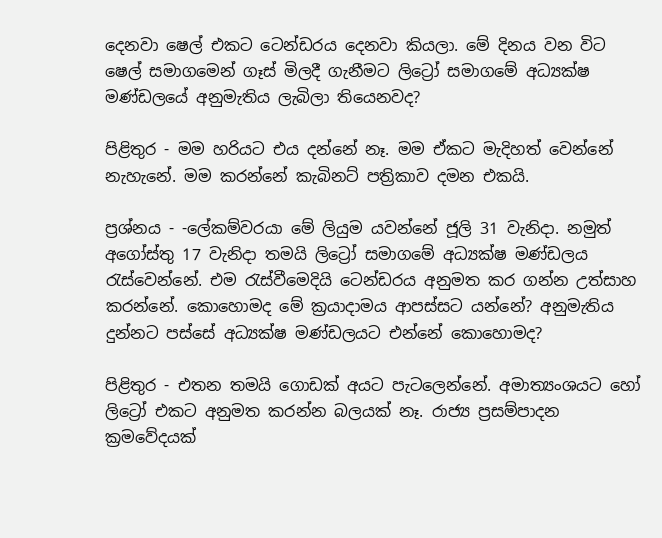දෙනවා ෂෙල් එකට ටෙන්ඩරය දෙනවා කියලා. මේ දිනය වන විට ෂෙල් සමාගමෙන් ගෑස් මිලදී ගැනීමට ලිට්‍රෝ සමාගමේ අධ්‍යක්ෂ මණ්ඩලයේ අනුමැතිය ලැබිලා තියෙනවද?

පිළිතුර - මම හරියට එය දන්නේ නෑ. මම ඒකට මැදිහත් වෙන්නේ නැහැනේ. මම කරන්නේ කැබිනට් පත්‍රිකාව දමන එකයි.

ප්‍රශ්නය - -ලේකම්වරයා මේ ලියුම යවන්නේ ජූලි 31 වැනිදා. නමුත් අගෝස්තු 17 වැනිදා තමයි ලිට්‍රෝ සමාගමේ අධ්‍යක්ෂ මණ්ඩලය රැස්වෙන්නේ. එම රැස්වීමෙදියි ටෙන්ඩරය අනුමත කර ගන්න උත්සාහ කරන්නේ. කොහොමද මේ ක්‍රයාදාමය ආපස්සට යන්නේ? අනුමැතිය දුන්නට පස්සේ අධ්‍යක්ෂ මණ්ඩලයට එන්නේ කොහොමද?

පිළිතුර - එතන තමයි ගොඩක් අයට පැටලෙන්නේ. අමාත්‍යංශයට හෝ ලිට්‍රෝ එකට අනුමත කරන්න බලයක් නෑ. රාජ්‍ය ප්‍රසම්පාදන ක්‍රමවේදයක්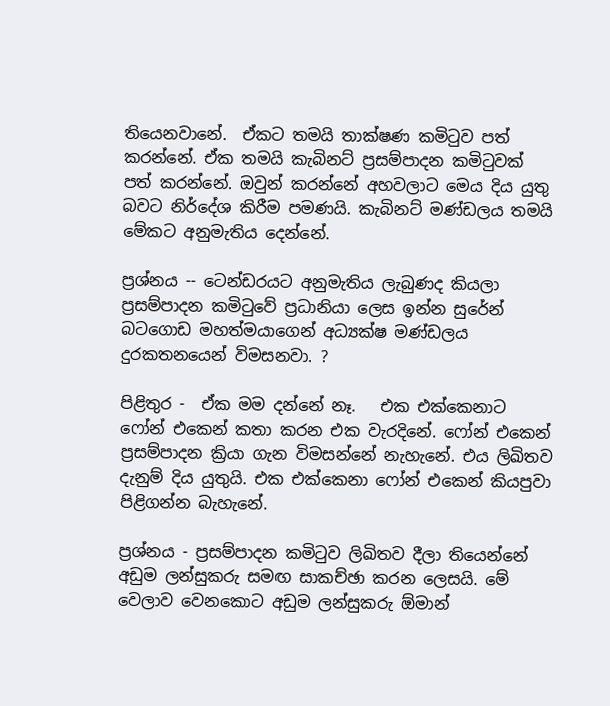තියෙනවානේ.  ඒකට තමයි තාක්ෂණ කමිටුව පත් කරන්නේ. ඒක තමයි කැබිනට් ප්‍රසම්පාදන කමිටුවක් පත් කරන්නේ. ඔවුන් කරන්නේ අහවලාට මෙය දිය යුතු බවට නිර්දේශ කිරීම පමණයි. කැබිනට් මණ්ඩලය තමයි මේකට අනුමැතිය දෙන්නේ.

ප්‍රශ්නය -- ටෙන්ඩරයට අනුමැතිය ලැබුණද කියලා ප්‍රසම්පාදන කමිටුවේ ප්‍රධානියා ලෙස ඉන්න සුරේන් බටගොඩ මහත්මයාගෙන් අධ්‍යක්ෂ මණ්ඩලය දුරකතනයෙන් විමසනවා. ?

පිළිතුර -  ඒක මම දන්නේ නෑ.   එක එක්කෙනාට ෆෝන් එකෙන් කතා කරන එක වැරදිනේ. ෆෝන් එකෙන් ප්‍රසම්පාදන ක්‍රියා ගැන විමසන්නේ නැහැනේ. එය ලිඛිතව දැනුම් දිය යුතුයි. එක එක්කෙනා ෆෝන් එකෙන් කියපුවා පිළිගන්න බැහැනේ.

ප්‍රශ්නය - ප්‍රසම්පාදන කමිටුව ලිඛිතව දීලා තියෙන්නේ අඩුම ලන්සුකරු සමඟ සාකච්ඡා කරන ලෙසයි. මේ වෙලාව වෙනකොට අඩුම ලන්සුකරු ඕමාන්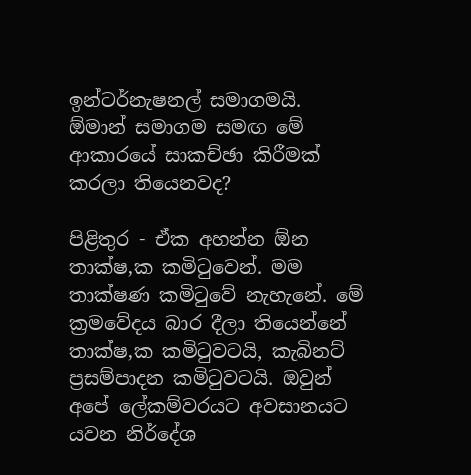ඉන්ටර්නැෂනල් සමාගමයි.  ඕමාන් සමාගම සමඟ මේ ආකාරයේ සාකච්ඡා කිරීමක් කරලා තියෙනවද?

පිළිතුර - ඒක අහන්න ඕන තාක්ෂ‚ක කමිටුවෙන්. මම තාක්ෂණ කමිටුවේ නැහැනේ. මේ ක්‍රමවේදය බාර දීලා තියෙන්නේ තාක්ෂ‚ක කමිටුවටයි, කැබිනට් ප්‍රසම්පාදන කමිටුවටයි. ඔවුන් අපේ ලේකම්වරයට අවසානයට යවන නිර්දේශ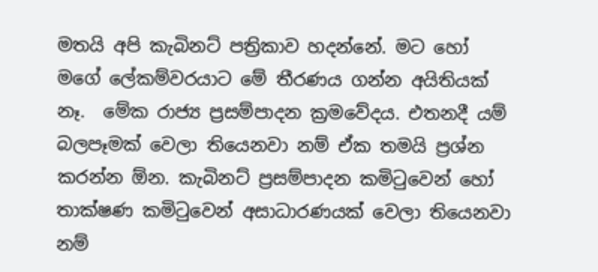මතයි අපි කැබිනට් පත්‍රිකාව හදන්නේ. මට හෝ මගේ ලේකම්වරයාට මේ තීරණය ගන්න අයිතියක් නෑ.  මේක රාජ්‍ය ප්‍රසම්පාදන ක්‍රමවේදය. එතනදී යම් බලපෑමක් වෙලා තියෙනවා නම් ඒක තමයි ප්‍රශ්න කරන්න ඕන. කැබිනට් ප්‍රසම්පාදන කමිටුවෙන් හෝ තාක්ෂණ කමිටුවෙන් අසාධාරණයක් වෙලා තියෙනවා නම්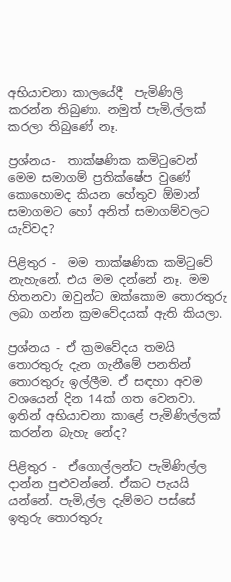අභියාචනා කාලයේදී  පැමිණිලි කරන්න තිබුණා. නමුත් පැමි‚ල්ලක් කරලා තිබුණේ නෑ.

ප්‍රශ්නය-  තාක්ෂණික කමිටුවෙන් මෙම සමාගම් ප්‍රතික්ෂේප වුණේ කොහොමද කියන හේතුව ඕමාන් සමාගමට හෝ අනිත් සමාගම්වලට යැව්වද?

පිළිතුර -  මම තාක්ෂණික කමිටුවේ නැහැනේ. එය මම දන්නේ නෑ. මම හිතනවා ඔවුන්ට ඔක්කොම තොරතුරු ලබා ගන්න ක්‍රමවේදයක් ඇති කියලා.

ප්‍රශ්නය - ඒ ක්‍රමවේදය තමයි තොරතුරු දැන ගැනීමේ පනතින් තොරතුරු ඉල්ලීම. ඒ සඳහා අවම වශයෙන් දින 14ක් ගත වෙනවා. ඉතින් අභියාචනා කාළේ පැමිණිල්ලක් කරන්න බැහැ නේද?

පිළිතුර -  ඒගොල්ලන්ට පැමිණිල්ල දාන්න පුළුවන්නේ. ඒකට පැයයි යන්නේ. පැමි‚ල්ල දැම්මට පස්සේ ඉතුරු තොරතුරු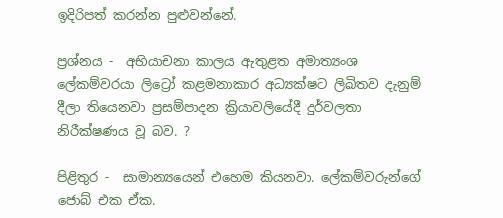ඉදිරිපත් කරන්න පුළුවන්නේ.

ප්‍රශ්නය -  අභියාචනා කාලය ඇතුළත අමාත්‍යංශ ලේකම්වරයා ලිට්‍රෝ කළමනාකාර අධ්‍යක්ෂට ලිඛිතව දැනුම් දීලා තියෙනවා ප්‍රසම්පාදන ක්‍රියාවලියේදී දුර්වලතා නිරීක්ෂණය වූ බව. ?

පිළිතුර -  සාමාන්‍යයෙන් එහෙම කියනවා. ලේකම්වරුන්ගේ ජොබ් එක ඒක.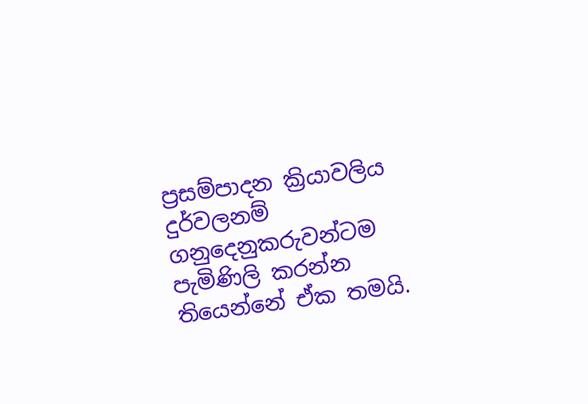ප්‍රසම්පාදන ක්‍රියාවලිය දුර්වලනම් ගනුදෙනුකරුවන්ටම පැමිණිලි කරන්න තියෙන්නේ ඒක තමයි.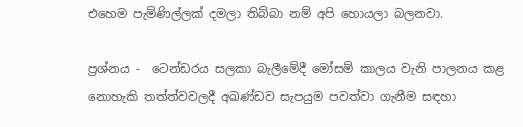එහෙම පැමිණිල්ලක් දමලා තිබ්බා නම් අපි හොයලා බලනවා.

ප්‍රශ්නය -  ටෙන්ඩරය සලකා බැලීමේදී මෝසම් කාලය වැනි පාලනය කළ නොහැකි තත්ත්වවලදී අඛණ්ඩව සැපයුම පවත්වා ගැනීම සඳහා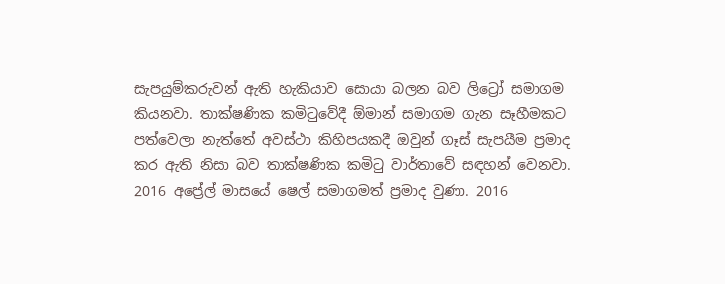සැපයුම්කරුවන් ඇති හැකියාව සොයා බලන බව ලිට්‍රෝ සමාගම කියනවා. තාක්ෂණික කමිටුවේදී ඕමාන් සමාගම ගැන සෑහීමකට පත්වෙලා නැත්තේ අවස්ථා කිහිපයකදී ඔවුන් ගෑස් සැපයීම ප්‍රමාද කර ඇති නිසා බව තාක්ෂණික කමිටු වාර්තාවේ සඳහන් වෙනවා. 2016 අප්‍රේල් මාසයේ ෂෙල් සමාගමත් ප්‍රමාද වුණා. 2016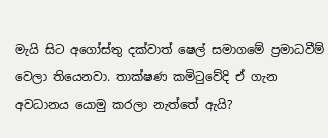මැයි සිට අගෝස්තු දක්වාත් ෂෙල් සමාගමේ ප්‍රමාධවීම් වෙලා තියෙනවා. තාක්ෂණ කමිටුවේදි ඒ ගැන අවධානය යොමු කරලා නැත්තේ ඇයි?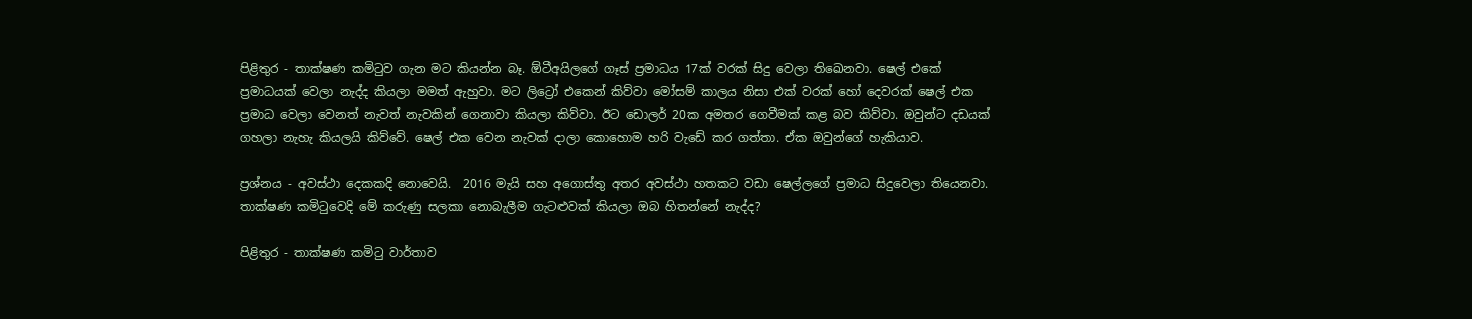පිළිතුර - තාක්ෂණ කමිටුව ගැන මට කියන්න බෑ. ඕටීඅයිලගේ ගෑස් ප්‍රමාධය 17ක් වරක් සිදු වෙලා තිඛෙනවා. ෂෙල් එකේ ප්‍රමාධයක් වෙලා නැද්ද කියලා මමත් ඇහුවා. මට ලිට්‍රෝ එකෙන් කිව්වා මෝසම් කාලය නිසා එක් වරක් හෝ දෙවරක් ෂෙල් එක ප්‍රමාධ වෙලා වෙනත් නැවත් නැවකින් ගෙනාවා කියලා කිව්වා. ඊට ඩොලර් 20ක අමතර ගෙවීමක් කළ බව කිව්වා. ඔවුන්ට දඩයක් ගහලා නැහැ කියලයි කිව්වේ. ෂෙල් එක වෙන නැවක් දාලා කොහොම හරි වැඩේ කර ගත්තා. ඒක ඔවුන්ගේ හැකියාව.

ප්‍රශ්නය - අවස්ථා දෙකකදි නොවෙයි.  2016 මැයි සහ අගොස්තු අතර අවස්ථා හතකට වඩා ෂෙල්ලගේ ප්‍රමාධ සිදුවෙලා තියෙනවා. තාක්ෂණ කමිටුවෙදි මේ කරුණු සලකා නොබැලීම ගැටළුවක් කියලා ඔබ හිතන්නේ නැද්ද?

පිළිතුර - තාක්ෂණ කමිටු වාර්තාව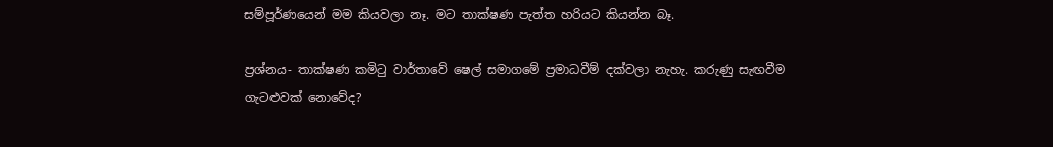සම්පූර්ණයෙන් මම කියවලා නෑ. මට තාක්ෂණ පැත්ත හරියට කියන්න බෑ.

ප්‍රශ්නය- තාක්ෂණ කමිටු වාර්තාවේ ෂෙල් සමාගමේ ප්‍රමාධවීම් දක්වලා නැහැ. කරුණු සැඟවීම ගැටළුවක් නොවේද?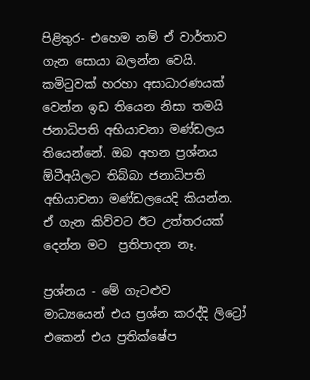පිළිතුර- එහෙම නම් ඒ වාර්තාව ගැන සොයා බලන්න වෙයි. කමිටුවක් හරහා අසාධාරණයක් වෙන්න ඉඩ තියෙන නිසා තමයි ජනාධිපති අභියාචනා මණ්ඩලය තියෙන්නේ. ඔබ අහන ප්‍රශ්නය ඕටීඅයිලට තිබ්බා ජනාධිපති අභියාචනා මණ්ඩලයෙදි කියන්න. ඒ ගැන කිව්වට ඊට උත්තරයක් දෙන්න මට  ප්‍රතිපාදන නෑ.

ප්‍රශ්නය - මේ ගැටළුව   මාධ්‍යයෙන් එය ප්‍රශ්න කරද්දි ලිට්‍රෝ එකෙන් එය ප්‍රතික්ෂේප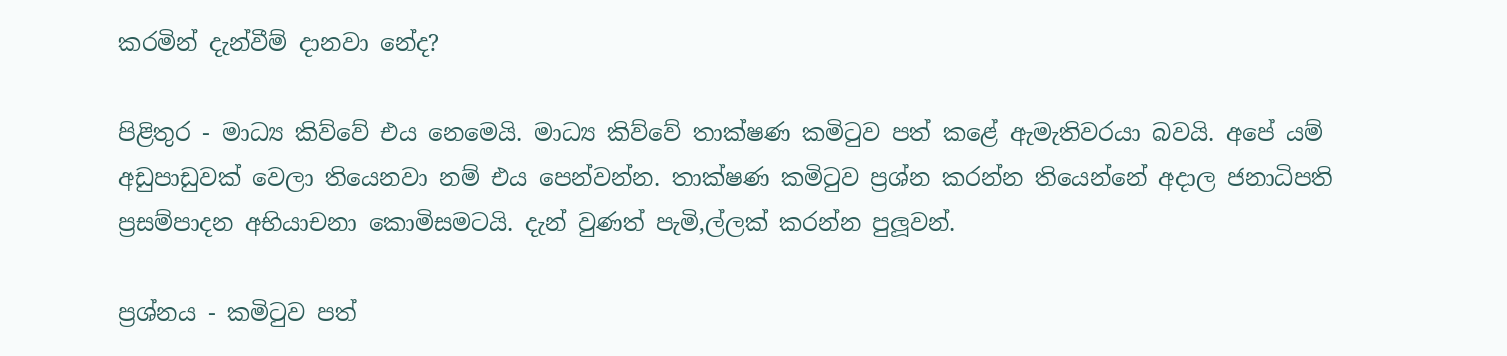කරමින් දැන්වීම් දානවා නේද?

පිළිතුර - මාධ්‍ය කිව්වේ එය නෙමෙයි. මාධ්‍ය කිව්වේ තාක්ෂණ කමිටුව පත් කළේ ඇමැතිවරයා බවයි. අපේ යම් අඩුපාඩුවක් වෙලා තියෙනවා නම් එය පෙන්වන්න. තාක්ෂණ කමිටුව ප්‍රශ්න කරන්න තියෙන්නේ අදාල ජනාධිපති ප්‍රසම්පාදන අභියාචනා කොමිසමටයි. දැන් වුණත් පැමි‚ල්ලක් කරන්න පුලූවන්.

ප්‍රශ්නය - කමිටුව පත්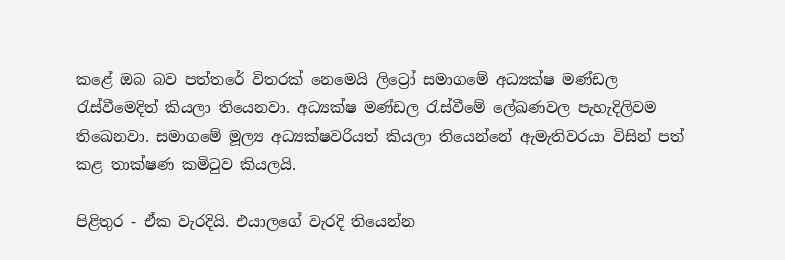කළේ ඔබ බව පත්තරේ විතරක් නෙමෙයි ලිට්‍රෝ සමාගමේ අධ්‍යක්ෂ මණ්ඩල රැස්වීමෙදිත් කියලා තියෙනවා. අධ්‍යක්ෂ මණ්ඩල රැස්වීමේ ලේඛණවල පැහැදිලිවම තිඛෙනවා. සමාගමේ මූල්‍ය අධ්‍යක්ෂවරියත් කියලා තියෙන්නේ ඇමැතිවරයා විසින් පත් කළ තාක්ෂණ කමිටුව කියලයි.

පිළිතුර - ඒක වැරදියි. එයාලගේ වැරදි තියෙන්න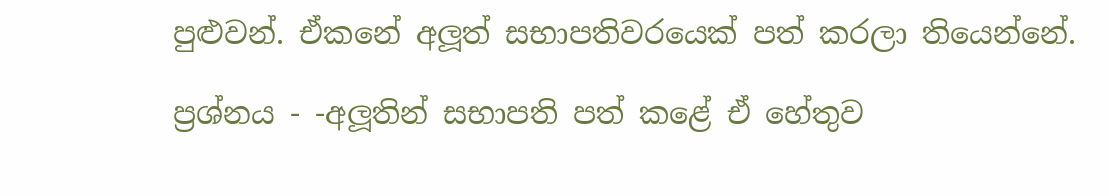පුළුවන්. ඒකනේ අලූත් සභාපතිවරයෙක් පත් කරලා තියෙන්නේ.

ප්‍රශ්නය - -අලූතින් සභාපති පත් කළේ ඒ හේතුව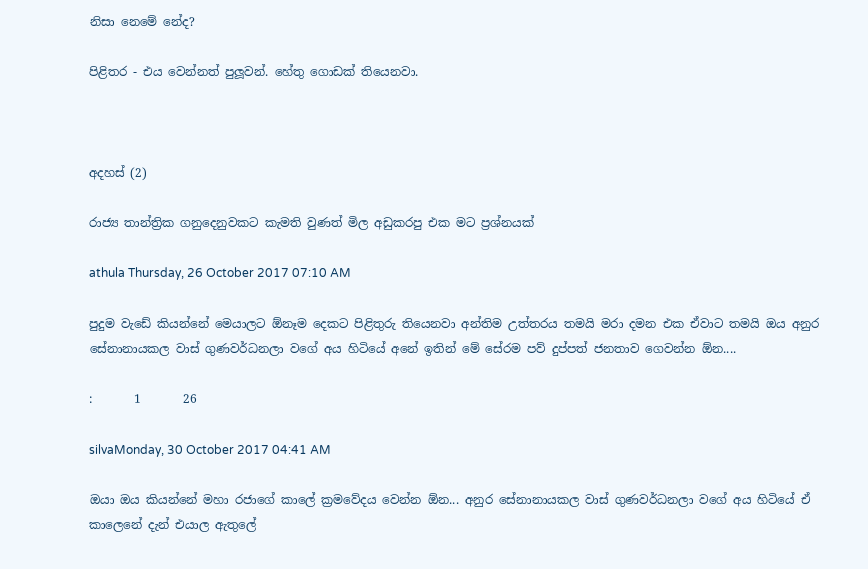නිසා නෙමේ නේද?

පිළිතර - එය වෙන්නත් පුලූවන්. හේතු ගොඩක් තියෙනවා.



අදහස් (2)

රාජ්‍ය තාන්ත්‍රික ගනුදෙනුවකට කැමති වුණත් මිල අඩුකරපු එක මට ප්‍රශ්නයක්

athula Thursday, 26 October 2017 07:10 AM

පුදුම වැඩේ කියන්නේ මෙයාලට ඕනෑම දෙකට පිළිතුරු තියෙනවා අන්තිම උත්තරය තමයි මරා දමන එක ඒවාට තමයි ඔය අනුර සේනානායකල වාස් ගුණවර්ධනලා වගේ අය හිටියේ අනේ ඉතින් මේ සේරම පව් දුප්පත් ජනතාව ගෙවන්න ඕන....

:       1       26

silvaMonday, 30 October 2017 04:41 AM

ඔයා ඔය කියන්නේ මහා රජාගේ කාලේ ක්‍රමවේදය වෙන්න ඕන... අනුර සේනානායකල වාස් ගුණවර්ධනලා වගේ අය හිටියේ ඒ කාලෙනේ දැන් එයාල ඇතුලේ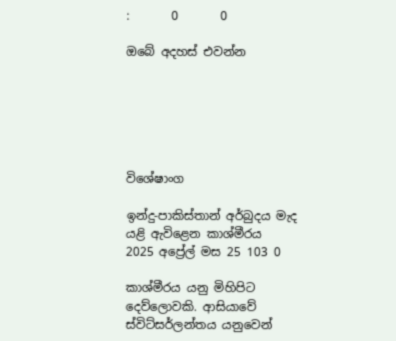:       0       0

ඔබේ අදහස් එවන්න






විශේෂාංග

ඉන්දු-පාකිස්තාන් අර්බුදය මැද යළි ඇවිළෙන කාශ්මීරය
2025 අප්‍රේල් මස 25 103 0

කාශ්මීරය යනු මිහිපිට දෙව්ලොවකි. ආසියාවේ ස්විට්සර්ලන්තය යනුවෙන්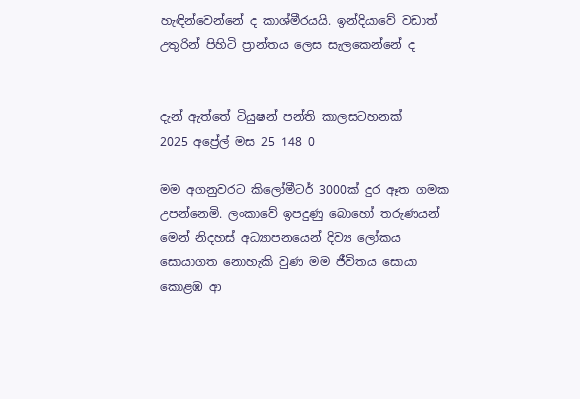හැඳින්වෙන්නේ ද කාශ්මීරයයි. ඉන්දියාවේ වඩාත් උතුරින් පිහිටි ප්‍රාන්තය ලෙස සැලකෙන්නේ ද


දැන් ඇත්තේ ටියුෂන් පන්ති කාලසටහනක්
2025 අප්‍රේල් මස 25 148 0

මම අගනුවරට කිලෝමීටර් 3000ක් දුර ඈත ගමක උපන්නෙමි. ලංකාවේ ඉපදුණු බොහෝ තරුණයන් මෙන් නිදහස් අධ්‍යාපනයෙන් දිව්‍ය ලෝකය සොයාගත නොහැකි වුණ මම ජීවිතය සොයා කොළඹ ආ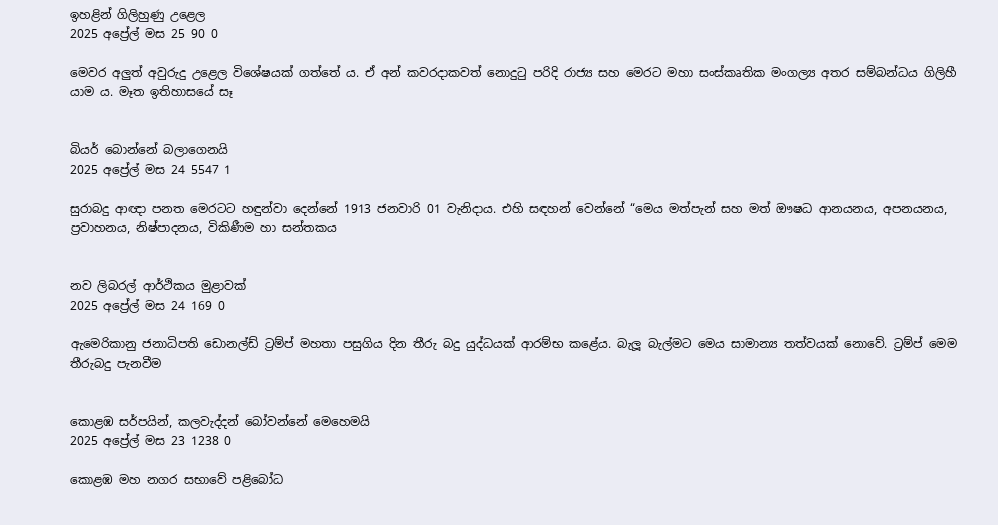ඉහළින් ගිලිහුණු උළෙල
2025 අප්‍රේල් මස 25 90 0

මෙවර අලු‍ත් අවුරුදු උළෙල විශේෂයක් ගත්තේ ය. ඒ අන් කවරදාකවත් නොදුටු පරිදි රාජ්‍ය සහ මෙරට මහා සංස්කෘතික මංගල්‍ය අතර සම්බන්ධය ගිලිහී යාම ය. මෑත ඉතිහාසයේ සෑ


බියර් බොන්නේ බලාගෙනයි
2025 අප්‍රේල් මස 24 5547 1

සුරාබදු ආඥා පනත මෙරටට හඳුන්වා දෙන්නේ 1913 ජනවාරි 01 වැනිදාය. එහි සඳහන් වෙන්නේ “මෙය මත්පැන් සහ මත් ඖෂධ ආනයනය, අපනයනය, ප්‍රවාහනය, නිෂ්පාදනය, විකිණීම හා සන්තකය


නව ලිබරල් ආර්ථිකය මුළාවක්
2025 අප්‍රේල් මස 24 169 0

ඇමෙරිකානු ජනාධිපති ඩොනල්ඩ් ට්‍රම්ප් මහතා පසුගිය දින තීරු බදු යුද්ධයක් ආරම්භ කළේය. බැලූ බැල්මට මෙය සාමාන්‍ය තත්වයක් නොවේ. ට්‍රම්ප් මෙම තීරුබදු පැනවීම


කොළඹ සර්පයින්, කලවැද්දන් බෝවන්නේ මෙහෙමයි
2025 අප්‍රේල් මස 23 1238 0

කොළඹ මහ නගර සභාවේ පළිබෝධ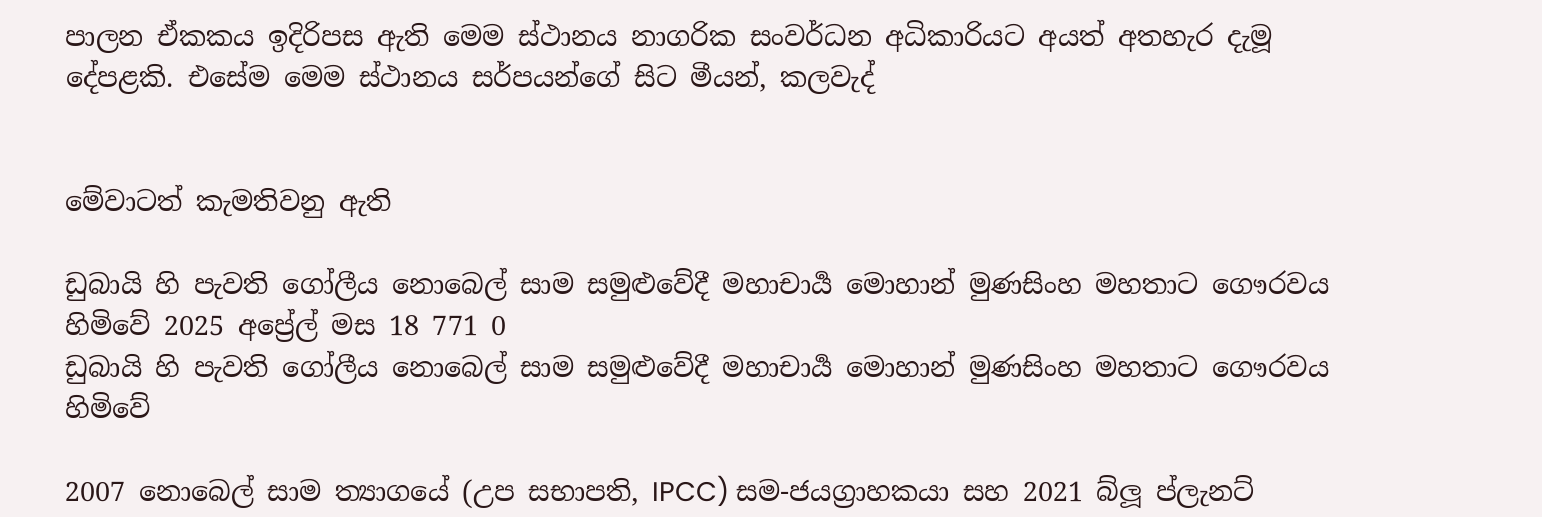පාලන ඒකකය ඉදිරිපස ඇති මෙම ස්ථානය නාගරික සංවර්ධන අධිකාරියට අයත් අතහැර දැමූ දේපළකි. එසේම මෙම ස්ථානය සර්පයන්ගේ සිට මීයන්, කලවැද්


මේවාටත් කැමතිවනු ඇති

ඩුබායි හි පැවති ගෝලීය නොබෙල් සාම සමුළුවේදී මහාචාර්‍ය මොහාන් මුණසිංහ මහතාට ගෞරවය හිමිවේ 2025 අප්‍රේල් මස 18 771 0
ඩුබායි හි පැවති ගෝලීය නොබෙල් සාම සමුළුවේදී මහාචාර්‍ය මොහාන් මුණසිංහ මහතාට ගෞරවය හිමිවේ

2007 නොබෙල් සාම ත්‍යාගයේ (උප සභාපති, IPCC) සම-ජයග්‍රාහකයා සහ 2021 බ්ලූ ප්ලැනට්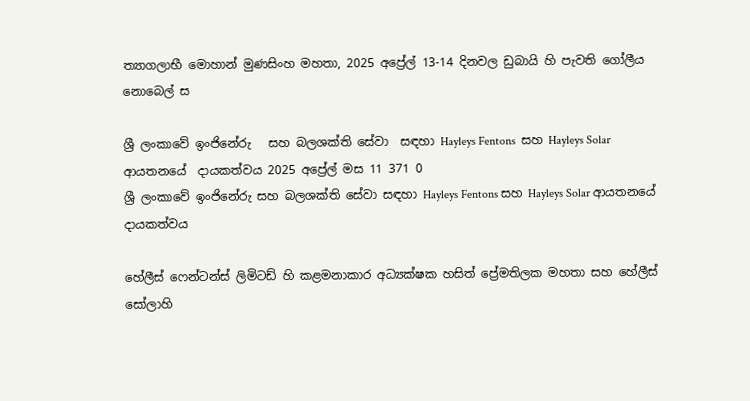ත්‍යාගලාභී මොහාන් මුණසිංහ මහතා, 2025 අප්‍රේල් 13-14 දිනවල ඩුබායි හි පැවති ගෝලීය නොබෙල් ස

ශ්‍රී ලංකාවේ ඉංජිනේරු   සහ බලශක්ති සේවා  සඳහා Hayleys Fentons  සහ Hayleys Solar  ආයතනයේ  දායකත්වය 2025 අප්‍රේල් මස 11 371 0
ශ්‍රී ලංකාවේ ඉංජිනේරු සහ බලශක්ති සේවා සඳහා Hayleys Fentons සහ Hayleys Solar ආයතනයේ දායකත්වය

හේලීස් ෆෙන්ටන්ස් ලිමිටඩ් හි කළමනාකාර අධ්‍යක්ෂක හසිත් ප්‍රේමතිලක මහතා සහ හේලීස් සෝලාහි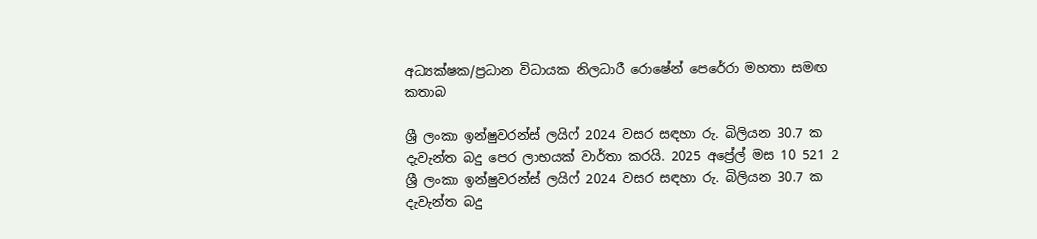අධ්‍යක්ෂක/ප්‍රධාන විධායක නිලධාරී රොෂේන් පෙරේරා මහතා සමඟ කතාබ

ශ්‍රී ලංකා ඉන්ෂුවරන්ස් ලයිෆ් 2024 වසර සඳහා රු. බිලියන 30.7 ක දැවැන්ත බදු පෙර ලාභයක් වාර්තා කරයි. 2025 අප්‍රේල් මස 10 521 2
ශ්‍රී ලංකා ඉන්ෂුවරන්ස් ලයිෆ් 2024 වසර සඳහා රු. බිලියන 30.7 ක දැවැන්ත බදු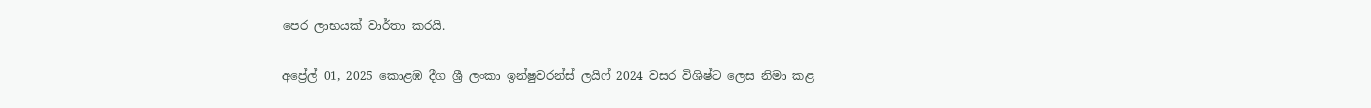පෙර ලාභයක් වාර්තා කරයි.

අප්‍රේල් 01, 2025 කොළඹ දීග ශ්‍රී ලංකා ඉන්ෂුවරන්ස් ලයිෆ් 2024 වසර විශිෂ්ට ලෙස නිමා කළ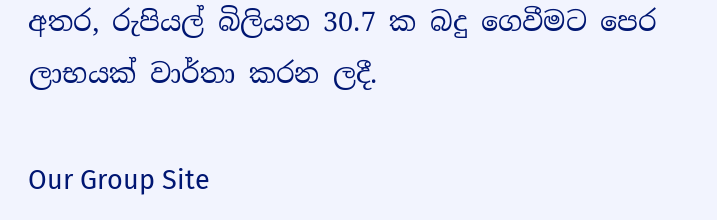අතර, රුපියල් බිලියන 30.7 ක බදු ගෙවීමට පෙර ලාභයක් වාර්තා කරන ලදී.

Our Group Site